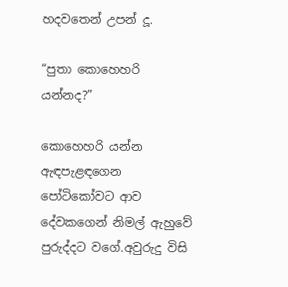හදවතෙන් උපන් දූ.

“පුතා කොහෙහරි යන්නද?”

කොහෙහරි යන්න ඇඳපැළඳගෙන පෝටිකෝවට ආව දේවකගෙන් නිමල් ඇහුවේ පුරුද්දට වගේ.අවුරුදු විසි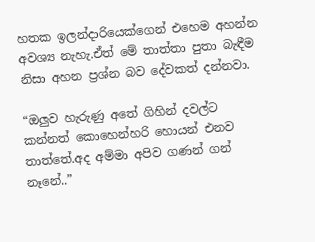හතක ඉලන්දාරියෙක්ගෙන් එහෙම අහන්න අවශ්‍ය නැහැ.ඒත් මේ තාත්තා පුතා බැඳීම නිසා අහන ප්‍රශ්න බව දේවකත් දන්නවා.

“ඔලුව හැරුණු අතේ ගිහින් දවල්ට කන්නත් කොහෙන්හරි හොයන් එනව තාත්තේ.අද අම්මා අපිව ගණන් ගන් නෑනේ..”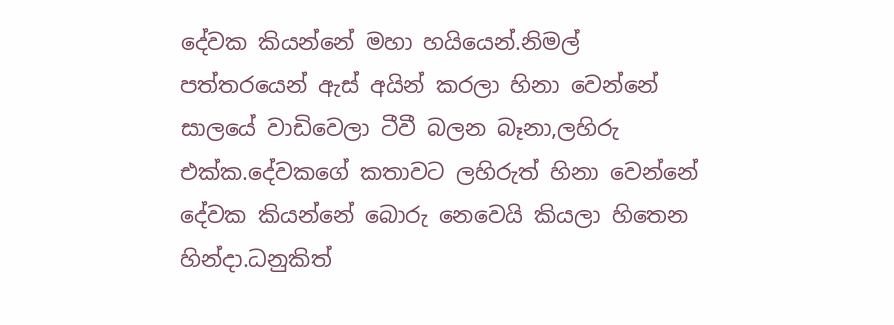දේවක කියන්නේ මහා හයියෙන්.නිමල් පත්තරයෙන් ඇස් අයින් කරලා හිනා වෙන්නේ සාලයේ වාඩිවෙලා ටීවී බලන බෑනා,ලහිරු එක්ක.දේවකගේ කතාවට ලහිරුත් හිනා වෙන්නේ දේවක කියන්නේ බොරු නෙවෙයි කියලා හිතෙන හින්දා.ධනුකිත්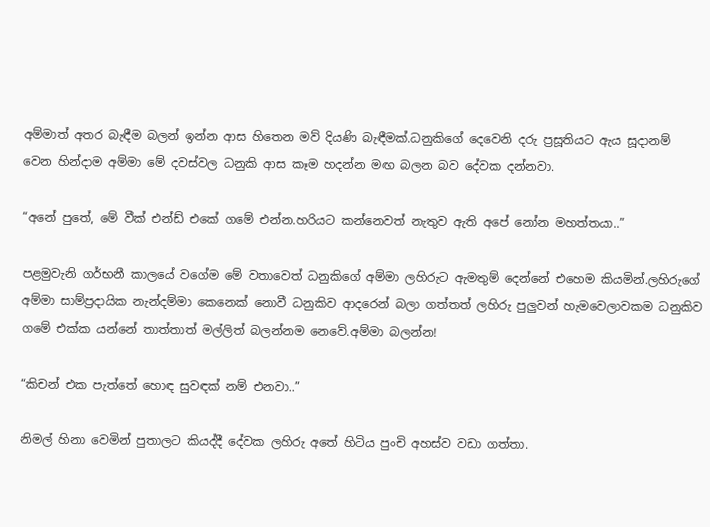අම්මාත් අතර බැඳීම බලන් ඉන්න ආස හිතෙන මව් දියණි බැඳීමක්.ධනුකිගේ දෙවෙනි දරු ප්‍රසූතියට ඇය සූදානම් වෙන හින්දාම අම්මා මේ දවස්වල ධනුකි ආස කෑම හදන්න මඟ බලන බව දේවක දන්නවා.

“අනේ පුතේ, මේ වීක් එන්ඩ් එකේ ගමේ එන්න.හරියට කන්නෙවත් නැතුව ඇති අපේ නෝන මහත්තයා..”

පළමුවැනි ගර්භනී කාලයේ වගේම මේ වතාවෙත් ධනුකිගේ අම්මා ලහිරුට ඇමතුම් දෙන්නේ එහෙම කියමින්.ලහිරුගේ අම්මා සාම්ප්‍රදායික නැන්දම්මා කෙනෙක් නොවී ධනුකිව ආදරෙන් බලා ගත්තත් ලහිරු පුලුවන් හැමවෙලාවකම ධනුකිව ගමේ එක්ක යන්නේ තාත්තාත් මල්ලිත් බලන්නම නෙවේ.අම්මා බලන්න!

“කිචන් එක පැත්තේ හොඳ සුවඳක් නම් එනවා..”

නිමල් හිනා වෙමින් පුතාලට කියද්දී දේවක ලහිරු අතේ හිටිය පුංචි අහස්ව වඩා ගත්තා.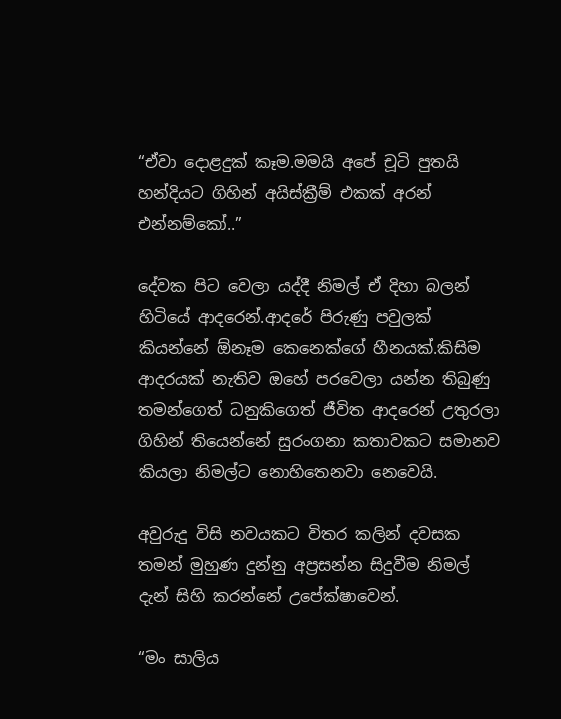“ඒවා දොළදුක් කෑම.මමයි අපේ චූටි පුතයි හන්දියට ගිහින් අයිස්ක්‍රීම් එකක් අරන් එන්නම්කෝ..”

දේවක පිට වෙලා යද්දී නිමල් ඒ දිහා බලන් හිටියේ ආදරෙන්.ආදරේ පිරුණු පවුලක් කියන්නේ ඕනෑම කෙනෙක්ගේ හීනයක්.කිසිම ආදරයක් නැතිව ඔහේ පරවෙලා යන්න තිබුණු තමන්ගෙත් ධනුකිගෙත් ජීවිත ආදරෙන් උතුරලා ගිහින් තියෙන්නේ සුරංගනා කතාවකට සමානව කියලා නිමල්ට නොහිතෙනවා නෙවෙයි.

අවුරුදු විසි නවයකට විතර කලින් දවසක තමන් මුහුණ දුන්නු අප්‍රසන්න සිදුවීම නිමල් දැන් සිහි කරන්නේ උපේක්ෂාවෙන්.

“මං සාලිය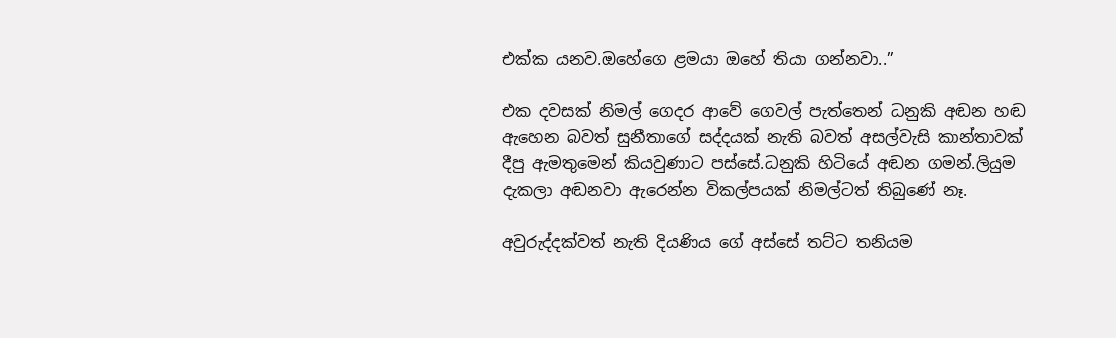එක්ක යනව.ඔහේගෙ ළමයා ඔහේ තියා ගන්නවා..”

එක දවසක් නිමල් ගෙදර ආවේ ගෙවල් පැත්තෙන් ධනුකි අඬන හඬ ඇහෙන බවත් සුනීතාගේ සද්දයක් නැති බවත් අසල්වැසි කාන්තාවක් දීපු ඇමතුමෙන් කියවුණාට පස්සේ.ධනුකි හිටියේ අඬන ගමන්.ලියුම දැකලා අඬනවා ඇරෙන්න විකල්පයක් නිමල්ටත් තිබුණේ නෑ.

අවුරුද්දක්වත් නැති දියණිය ගේ අස්සේ තට්ට තනියම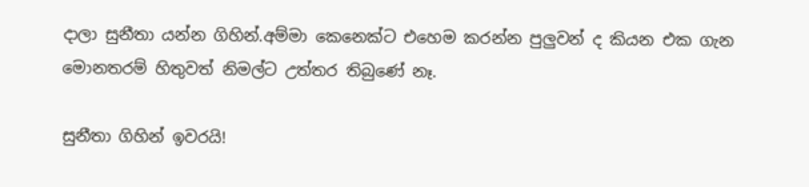දාලා සුනීතා යන්න ගිහින්.අම්මා කෙනෙක්ට එහෙම කරන්න පුලුවන් ද කියන එක ගැන මොනතරම් හිතුවත් නිමල්ට උත්තර තිබුණේ නෑ.

සුනීතා ගිහින් ඉවරයි!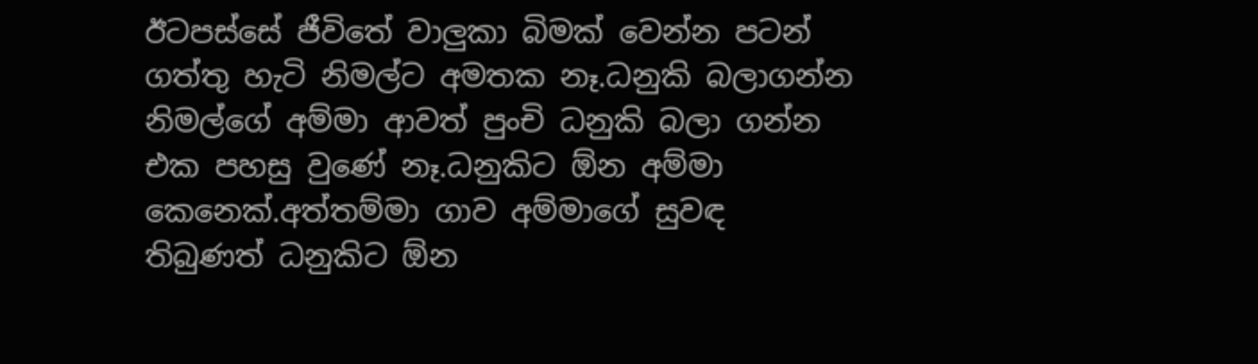ඊටපස්සේ ජීවිතේ වාලුකා බිමක් වෙන්න පටන් ගත්තු හැටි නිමල්ට අමතක නෑ.ධනුකි බලාගන්න නිමල්ගේ අම්මා ආවත් පුංචි ධනුකි බලා ගන්න එක පහසු වුණේ නෑ.ධනුකිට ඕන අම්මා කෙනෙක්.අත්තම්මා ගාව අම්මාගේ සුවඳ තිබුණත් ධනුකිට ඕන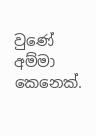වුණේ අම්මා කෙනෙක්.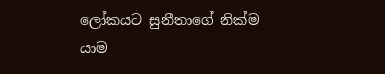ලෝකයට සුනීතාගේ නික්ම යාම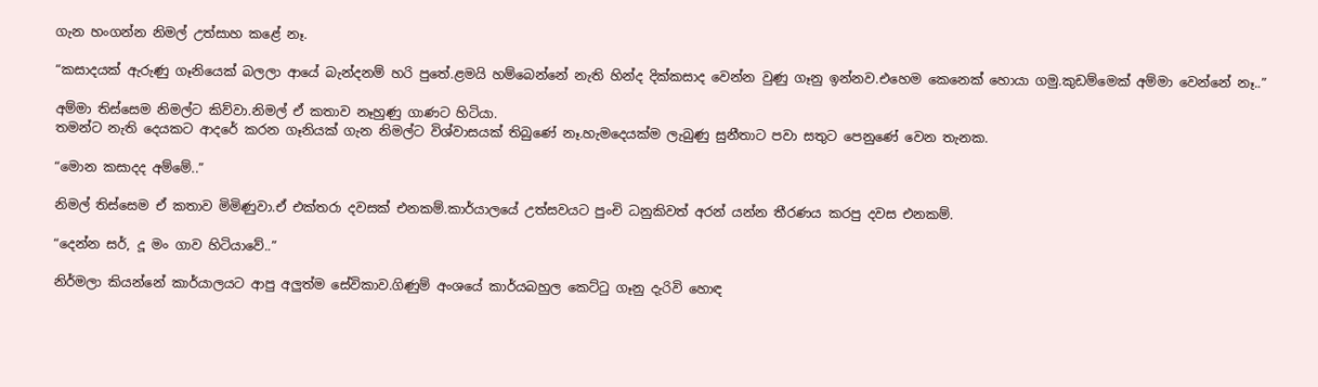ගැන හංගන්න නිමල් උත්සාහ කළේ නෑ.

“කසාදයක් ඇරුණු ගෑනියෙක් බලලා ආයේ බැන්දනම් හරි පුතේ.ළමයි හම්බෙන්නේ නැති හින්ද දික්කසාද වෙන්න වුණු ගෑනු ඉන්නව.එහෙම කෙනෙක් හොයා ගමු.කුඩම්මෙක් අම්මා වෙන්නේ නෑ..”

අම්මා තිස්සෙම නිමල්ට කිව්වා.නිමල් ඒ කතාව නෑහුණු ගාණට හිටියා.
තමන්ට නැති දෙයකට ආදරේ කරන ගෑනියක් ගැන නිමල්ට විශ්වාසයක් තිබුණේ නෑ.හැමදෙයක්ම ලැබුණු සුනීතාට පවා සතුට පෙනුණේ වෙන තැනක.

“මොන කසාදද අම්මේ..”

නිමල් තිස්සෙම ඒ කතාව මිමිණුවා.ඒ එක්තරා දවසක් එනකම්.කාර්යාලයේ උත්සවයට පුංචි ධනුකිවත් අරන් යන්න තීරණය කරපු දවස එනකම්.

“දෙන්න සර්, දූ මං ගාව හිටියාවේ..”

නිර්මලා කියන්නේ කාර්යාලයට ආපු අලුත්ම සේවිකාව.ගිණුම් අංශයේ කාර්යබහුල කෙට්ටු ගෑනු දැරිවි හොඳ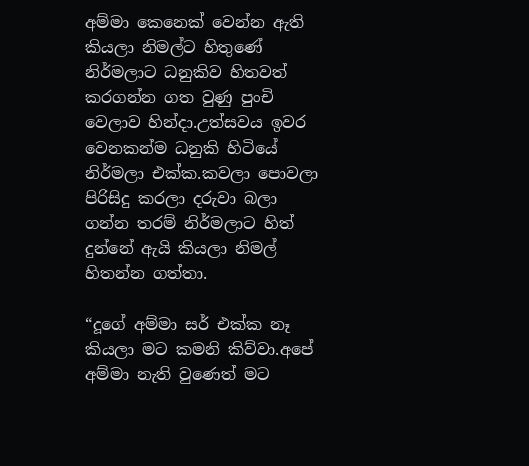අම්මා කෙනෙක් වෙන්න ඇති කියලා නිමල්ට හිතුණේ නිර්මලාට ධනුකිව හිතවත් කරගන්න ගත වුණු පුංචි වෙලාව හින්දා.උත්සවය ඉවර වෙනකන්ම ධනුකි හිටියේ නිර්මලා එක්ක.කවලා පොවලා පිරිසිදු කරලා දරුවා බලා ගන්න තරම් නිර්මලාට හිත් දුන්නේ ඇයි කියලා නිමල් හිතන්න ගත්තා.

“දූගේ අම්මා සර් එක්ක නෑ කියලා මට කමනි කිව්වා.අපේ අම්මා නැති වුණෙත් මට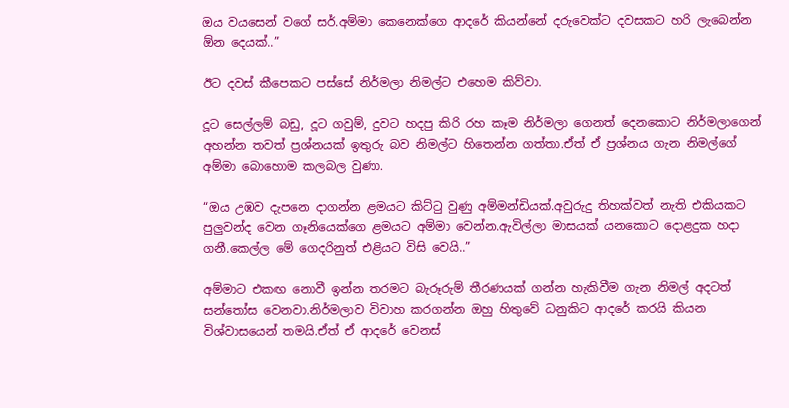ඔය වයසෙන් වගේ සර්.අම්මා කෙනෙක්ගෙ ආදරේ කියන්නේ දරුවෙක්ට දවසකට හරි ලැබෙන්න ඕන දෙයක්..”

ඊට දවස් කීපෙකට පස්සේ නිර්මලා නිමල්ට එහෙම කිව්වා.

දූට සෙල්ලම් බඩු, දූට ගවුම්, දුවට හදපු කිරි රහ කෑම නිර්මලා ගෙනත් දෙනකොට නිර්මලාගෙන් අහන්න තවත් ප්‍රශ්නයක් ඉතුරු බව නිමල්ට හිතෙන්න ගත්තා.ඒත් ඒ ප්‍රශ්නය ගැන නිමල්ගේ අම්මා බොහොම කලබල වුණා.

“ඔය උඹව දැපනෙ දාගන්න ළමයට කිට්ටු වුණු අම්මන්ඩියක්.අවුරුදු තිහක්වත් නැති එකියකට පුලුවන්ද වෙන ගෑනියෙක්ගෙ ළමයට අම්මා වෙන්න.ඇවිල්ලා මාසයක් යනකොට දොළදුක හදා ගනී.කෙල්ල මේ ගෙදරිනුත් එළියට විසි වෙයි..”

අම්මාට එකඟ නොවී ඉන්න තරමට බැරූරුම් තීරණයක් ගන්න හැකිවීම ගැන නිමල් අදටත් සන්තෝස වෙනවා.නිර්මලාව විවාහ කරගන්න ඔහු හිතුවේ ධනුකිට ආදරේ කරයි කියන විශ්වාසයෙන් තමයි.ඒත් ඒ ආදරේ වෙනස්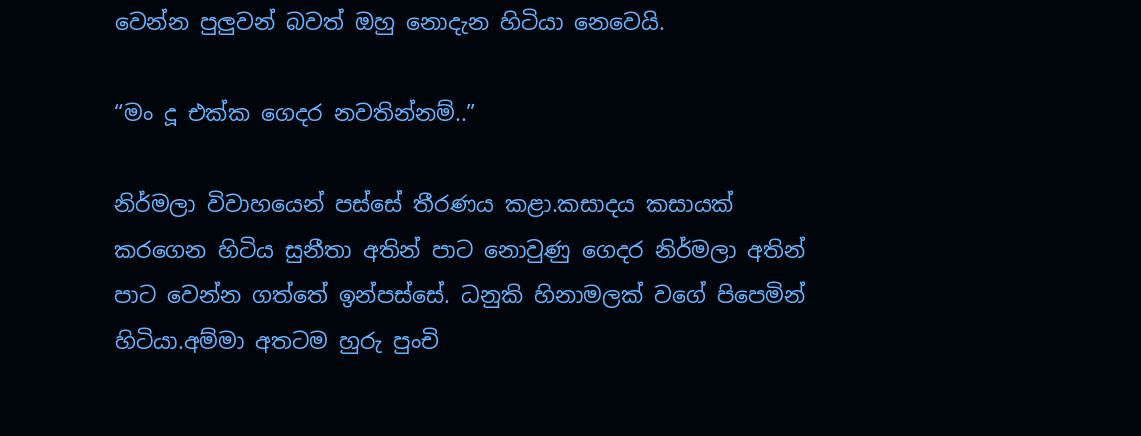වෙන්න පුලුවන් බවත් ඔහු නොදැන හිටියා නෙවෙයි.

“මං දූ එක්ක ගෙදර නවතින්නම්..”

නිර්මලා විවාහයෙන් පස්සේ තීරණය කළා.කසාදය කසායක් කරගෙන හිටිය සුනීතා අතින් පාට නොවුණු ගෙදර නිර්මලා අතින් පාට වෙන්න ගත්තේ ඉන්පස්සේ. ධනුකි හිනාමලක් වගේ පිපෙමින් හිටියා.අම්මා අතටම හුරු පුංචි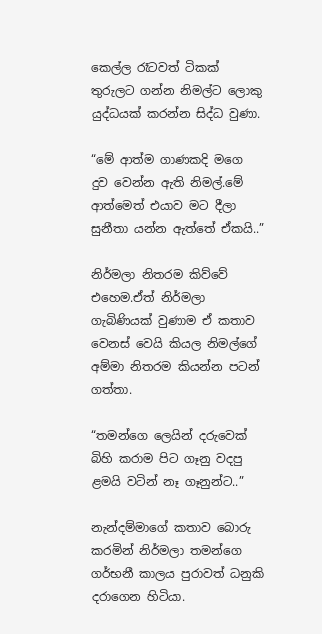කෙල්ල රෑටවත් ටිකක් තුරුලට ගන්න නිමල්ට ලොකු යුද්ධයක් කරන්න සිද්ධ වුණා.

“මේ ආත්ම ගාණකදි මගෙ දුව වෙන්න ඇති නිමල්.මේ ආත්මෙත් එයාව මට දීලා සුනීතා යන්න ඇත්තේ ඒකයි..”

නිර්මලා නිතරම කිව්වේ එහෙම.ඒත් නිර්මලා ගැබිණියක් වුණාම ඒ කතාව වෙනස් වෙයි කියල නිමල්ගේ අම්මා නිතරම කියන්න පටන් ගත්තා.

“තමන්ගෙ ලෙයින් දරුවෙක් බිහි කරාම පිට ගෑනු වදපු ළමයි වටින් නෑ ගෑනුන්ට..”

නැන්දම්මාගේ කතාව බොරු කරමින් නිර්මලා තමන්ගෙ ගර්භනී කාලය පුරාවත් ධනුකි දරාගෙන හිටියා.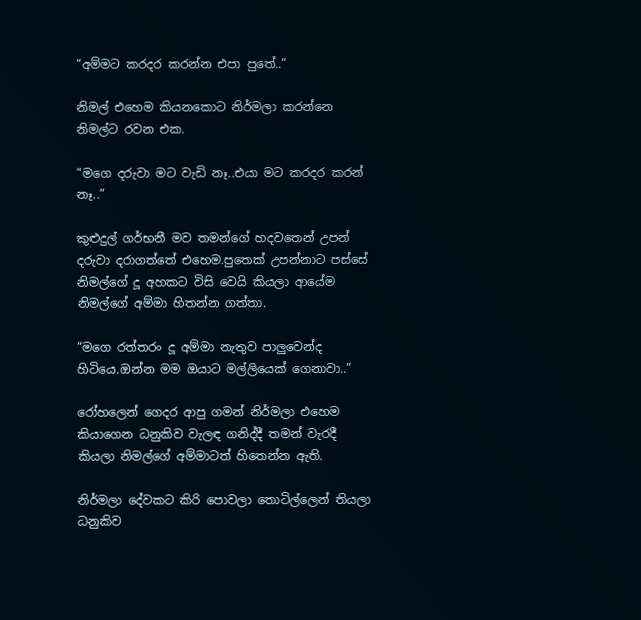“අම්මට කරදර කරන්න එපා පුතේ..”

නිමල් එහෙම කියනකොට නිර්මලා කරන්නෙ නිමල්ට රවන එක.

“මගෙ දරුවා මට වැඩි නෑ..එයා මට කරදර කරන් නෑ..”

කුළුදුල් ගර්භනී මව තමන්ගේ හදවතෙන් උපන් දරුවා දරාගත්තේ එහෙම.පුතෙක් උපන්නාට පස්සේ නිමල්ගේ දූ අහකට විසි වෙයි කියලා ආයේම නිමල්ගේ අම්මා හිතන්න ගත්තා.

“මගෙ රත්තරං දූ අම්මා නැතුව පාලුවෙන්ද හිටියෙ.ඔන්න මම ඔයාට මල්ලියෙක් ගෙනාවා..”

රෝහලෙන් ගෙදර ආපු ගමන් නිර්මලා එහෙම කියාගෙන ධනුකිව වැලඳ ගනිද්දී තමන් වැරදී කියලා නිමල්ගේ අම්මාටත් හිතෙන්න ඇති.

නිර්මලා දේවකට කිරි පොවලා තොටිල්ලෙන් තියලා ධනුකිව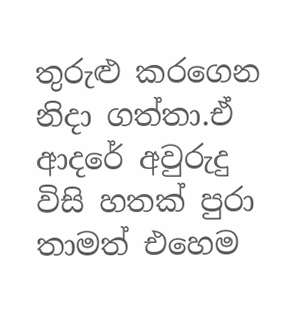තුරුළු කරගෙන නිදා ගත්තා.ඒ ආදරේ අවුරුදු විසි හතක් පුරා තාමත් එහෙම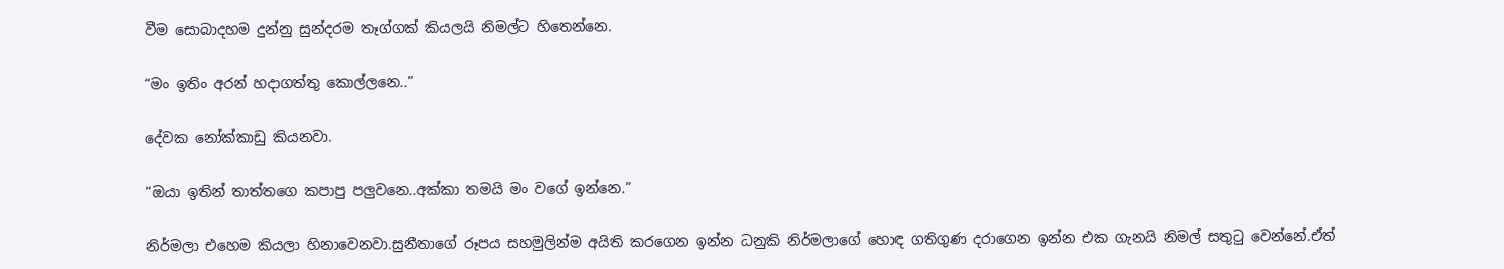වීම සොබාදහම දුන්නු සුන්දරම තෑග්ගක් කියලයි නිමල්ට හිතෙන්නෙ.

“මං ඉතිං අරන් හදාගත්තු කොල්ලනෙ..”

දේවක නෝක්කාඩු කියනවා.

“ඔයා ඉතින් තාත්තගෙ කපාපු පලුවනෙ..අක්කා තමයි මං වගේ ඉන්නෙ.”

නිර්මලා එහෙම කියලා හිනාවෙනවා.සුනීතාගේ රූපය සහමුලින්ම අයිති කරගෙන ඉන්න ධනුකි නිර්මලාගේ හොඳ ගතිගුණ දරාගෙන ඉන්න එක ගැනයි නිමල් සතුටු වෙන්නේ.ඒත්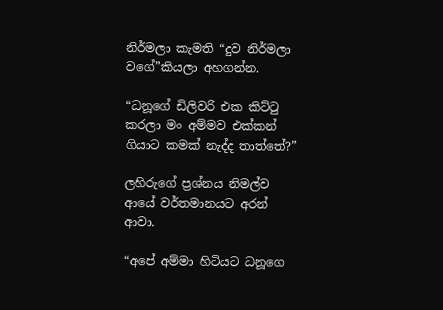නිර්මලා කැමති “දුව නිර්මලා වගේ”කියලා අහගන්න.

“ධනූගේ ඩිලිවරි එක කිට්ටු කරලා මං අම්මව එක්කන් ගියාට කමක් නැද්ද තාත්තේ?”

ලහිරුගේ ප්‍රශ්නය නිමල්ව ආයේ වර්තමානයට අරන් ආවා.

“අපේ අම්මා හිටියට ධනූගෙ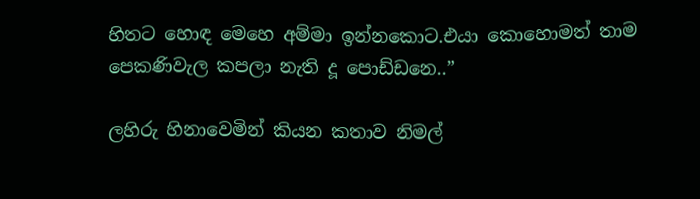හිතට හොඳ මෙහෙ අම්මා ඉන්නකොට.එයා කොහොමත් තාම පෙකණිවැල කපලා නැති දූ පොඩ්ඩනෙ..”

ලහිරු හිනාවෙමින් කියන කතාව නිමල්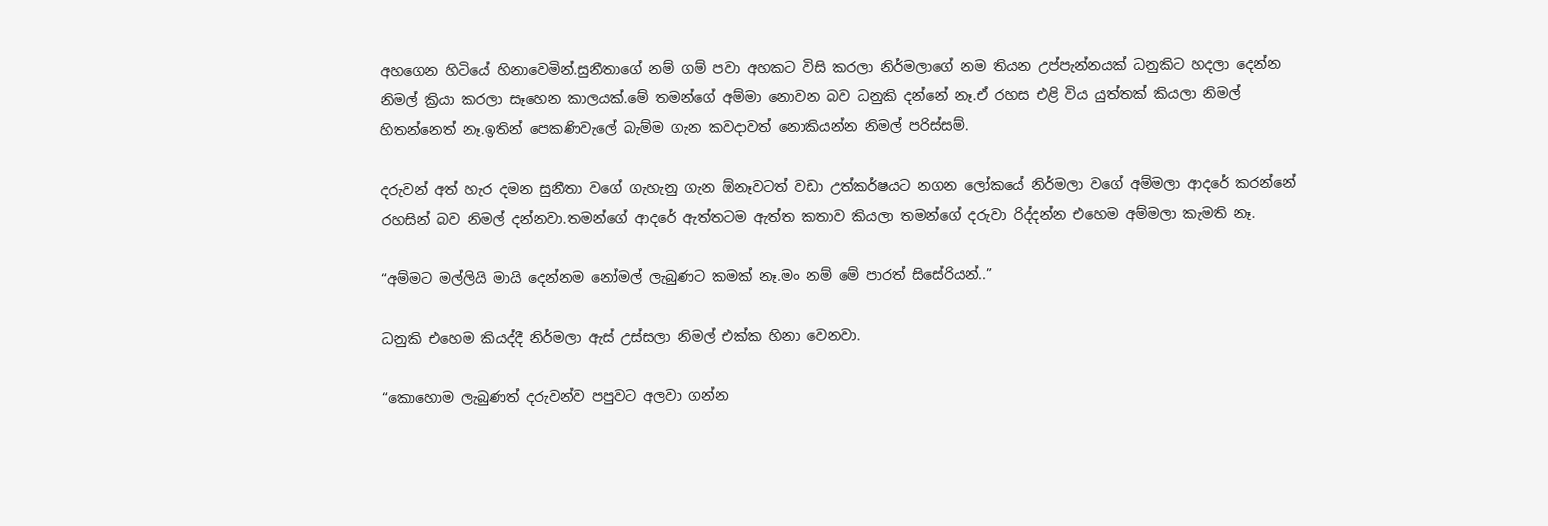අහගෙන හිටියේ හිනාවෙමින්.සුනීතාගේ නම් ගම් පවා අහකට විසි කරලා නිර්මලාගේ නම තියන උප්පැන්නයක් ධනුකිට හදලා දෙන්න නිමල් ක්‍රියා කරලා සෑහෙන කාලයක්.මේ තමන්ගේ අම්මා නොවන බව ධනුකි දන්නේ නෑ.ඒ රහස එළි විය යුත්තක් කියලා නිමල් හිතන්නෙත් නෑ.ඉතින් පෙකණිවැලේ බැම්ම ගැන කවදාවත් නොකියන්න නිමල් පරිස්සම්.

දරුවන් අත් හැර දමන සුනීතා වගේ ගැහැනු ගැන ඕනෑවටත් වඩා උත්කර්ෂයට නගන ලෝකයේ නිර්මලා වගේ අම්මලා ආදරේ කරන්නේ රහසින් බව නිමල් දන්නවා.තමන්ගේ ආදරේ ඇත්තටම ඇත්ත කතාව කියලා තමන්ගේ දරුවා රිද්දන්න එහෙම අම්මලා කැමති නෑ.

“අම්මට මල්ලියි මායි දෙන්නම නෝමල් ලැබුණට කමක් නෑ.මං නම් මේ පාරත් සිසේරියන්..”

ධනුකි එහෙම කියද්දී නිර්මලා ඇස් උස්සලා නිමල් එක්ක හිනා වෙනවා.

“කොහොම ලැබුණත් දරුවන්ව පපුවට අලවා ගන්න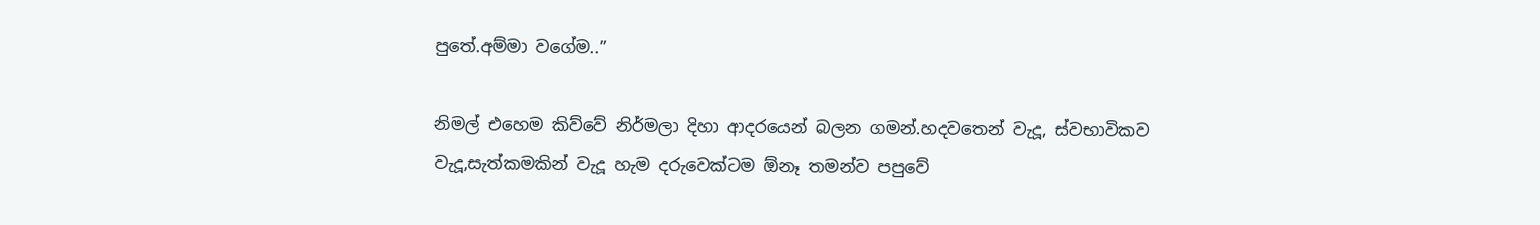පුතේ.අම්මා වගේම..”

නිමල් එහෙම කිව්වේ නිර්මලා දිහා ආදරයෙන් බලන ගමන්.හදවතෙන් වැදූ, ස්වභාවිකව වැදූ,සැත්කමකින් වැදූ හැම දරුවෙක්ටම ඕනෑ තමන්ව පපුවේ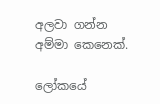අලවා ගන්න අම්මා කෙනෙක්.

ලෝකයේ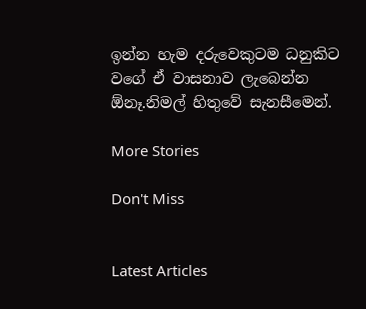ඉන්න හැම දරුවෙකුටම ධනුකිට වගේ ඒ වාසනාව ලැබෙන්න ඕනෑ.නිමල් හිතුවේ සැනසීමෙන්.

More Stories

Don't Miss


Latest Articles